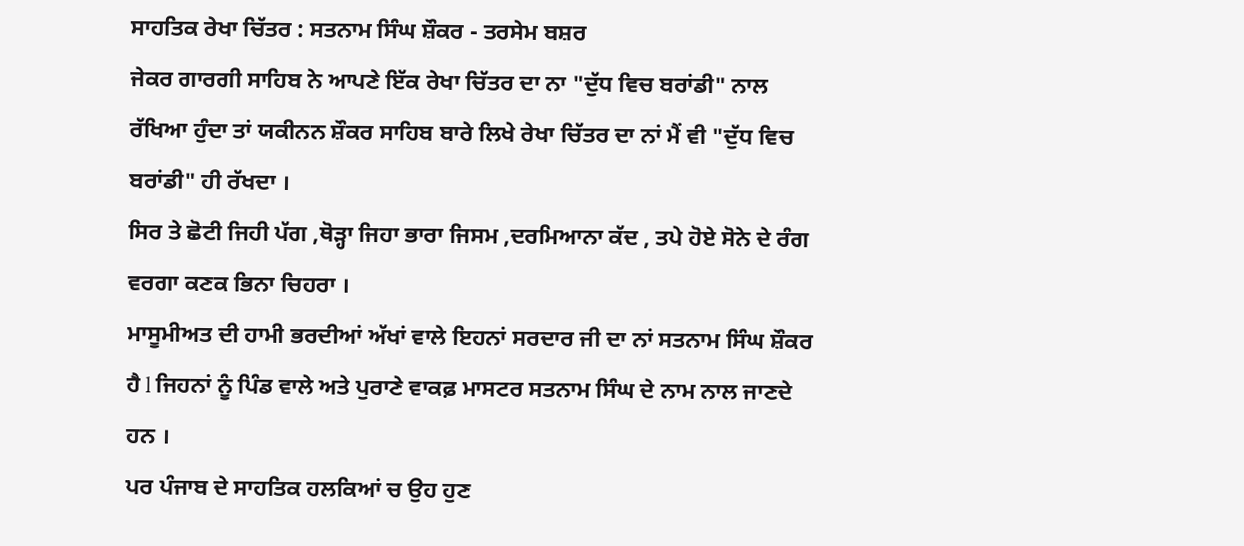ਸਾਹਤਿਕ ਰੇਖਾ ਚਿੱਤਰ : ਸਤਨਾਮ ਸਿੰਘ ਸ਼ੌਕਰ - ਤਰਸੇਮ ਬਸ਼ਰ
ਜੇਕਰ ਗਾਰਗੀ ਸਾਹਿਬ ਨੇ ਆਪਣੇ ਇੱਕ ਰੇਖਾ ਚਿੱਤਰ ਦਾ ਨਾ "ਦੁੱਧ ਵਿਚ ਬਰਾਂਡੀ" ਨਾਲ ਰੱਖਿਆ ਹੁੰਦਾ ਤਾਂ ਯਕੀਨਨ ਸ਼ੌਕਰ ਸਾਹਿਬ ਬਾਰੇ ਲਿਖੇ ਰੇਖਾ ਚਿੱਤਰ ਦਾ ਨਾਂ ਮੈਂ ਵੀ "ਦੁੱਧ ਵਿਚ ਬਰਾਂਡੀ" ਹੀ ਰੱਖਦਾ ।
ਸਿਰ ਤੇ ਛੋਟੀ ਜਿਹੀ ਪੱਗ ,ਥੋੜ੍ਹਾ ਜਿਹਾ ਭਾਰਾ ਜਿਸਮ ,ਦਰਮਿਆਨਾ ਕੱਦ , ਤਪੇ ਹੋਏ ਸੋਨੇ ਦੇ ਰੰਗ ਵਰਗਾ ਕਣਕ ਭਿਨਾ ਚਿਹਰਾ ।
ਮਾਸੂਮੀਅਤ ਦੀ ਹਾਮੀ ਭਰਦੀਆਂ ਅੱਖਾਂ ਵਾਲੇ ਇਹਨਾਂ ਸਰਦਾਰ ਜੀ ਦਾ ਨਾਂ ਸਤਨਾਮ ਸਿੰਘ ਸ਼ੌਕਰ ਹੈ l ਜਿਹਨਾਂ ਨੂੰ ਪਿੰਡ ਵਾਲੇ ਅਤੇ ਪੁਰਾਣੇ ਵਾਕਫ਼ ਮਾਸਟਰ ਸਤਨਾਮ ਸਿੰਘ ਦੇ ਨਾਮ ਨਾਲ ਜਾਣਦੇ ਹਨ ।
ਪਰ ਪੰਜਾਬ ਦੇ ਸਾਹਤਿਕ ਹਲਕਿਆਂ ਚ ਉਹ ਹੁਣ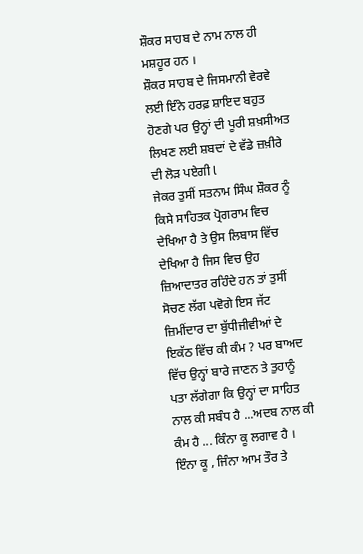ਸ਼ੌਕਰ ਸਾਹਬ ਦੇ ਨਾਮ ਨਾਲ ਹੀ ਮਸ਼ਹੂਰ ਹਨ ।
ਸ਼ੌਕਰ ਸਾਹਬ ਦੇ ਜਿਸਮਾਨੀ ਵੇਰਵੇ ਲਈ ਇੰਨੇ ਹਰਫ਼ ਸ਼ਾਇਦ ਬਹੁਤ ਹੋਣਗੇ ਪਰ ਉਨ੍ਹਾਂ ਦੀ ਪੂਰੀ ਸ਼ਖ਼ਸੀਅਤ ਲਿਖਣ ਲਈ ਸ਼ਬਦਾਂ ਦੇ ਵੱਡੇ ਜ਼ਖ਼ੀਰੇ ਦੀ ਲੋੜ ਪਏਗੀ l
ਜੇਕਰ ਤੁਸੀਂ ਸਤਨਾਮ ਸਿੰਘ ਸ਼ੌਕਰ ਨੂੰ ਕਿਸੇ ਸਾਹਿਤਕ ਪ੍ਰੋਗਰਾਮ ਵਿਚ ਦੇਖਿਆ ਹੈ ਤੇ ਉਸ ਲਿਬਾਸ ਵਿੱਚ ਦੇਖਿਆ ਹੈ ਜਿਸ ਵਿਚ ਉਹ ਜ਼ਿਆਦਾਤਰ ਰਹਿੰਦੇ ਹਨ ਤਾਂ ਤੁਸੀਂ ਸੋਚਣ ਲੱਗ ਪਵੋਗੇ ਇਸ ਜੱਟ ਜ਼ਿਮੀਂਦਾਰ ਦਾ ਬੁੱਧੀਜੀਵੀਆਂ ਦੇ ਇਕੱਠ ਵਿੱਚ ਕੀ ਕੰਮ ? ਪਰ ਬਾਅਦ ਵਿੱਚ ਉਨ੍ਹਾਂ ਬਾਰੇ ਜਾਣਨ ਤੇ ਤੁਹਾਨੂੰ ਪਤਾ ਲੱਗੇਗਾ ਕਿ ਉਨ੍ਹਾਂ ਦਾ ਸਾਹਿਤ ਨਾਲ ਕੀ ਸਬੰਧ ਹੈ ...ਅਦਬ ਨਾਲ ਕੀ ਕੰਮ ਹੈ ... ਕਿੰਨਾ ਕੂ ਲਗਾਵ ਹੈ ।
ਇੰਨਾ ਕੂ , ਜਿੰਨਾ ਆਮ ਤੌਰ ਤੇ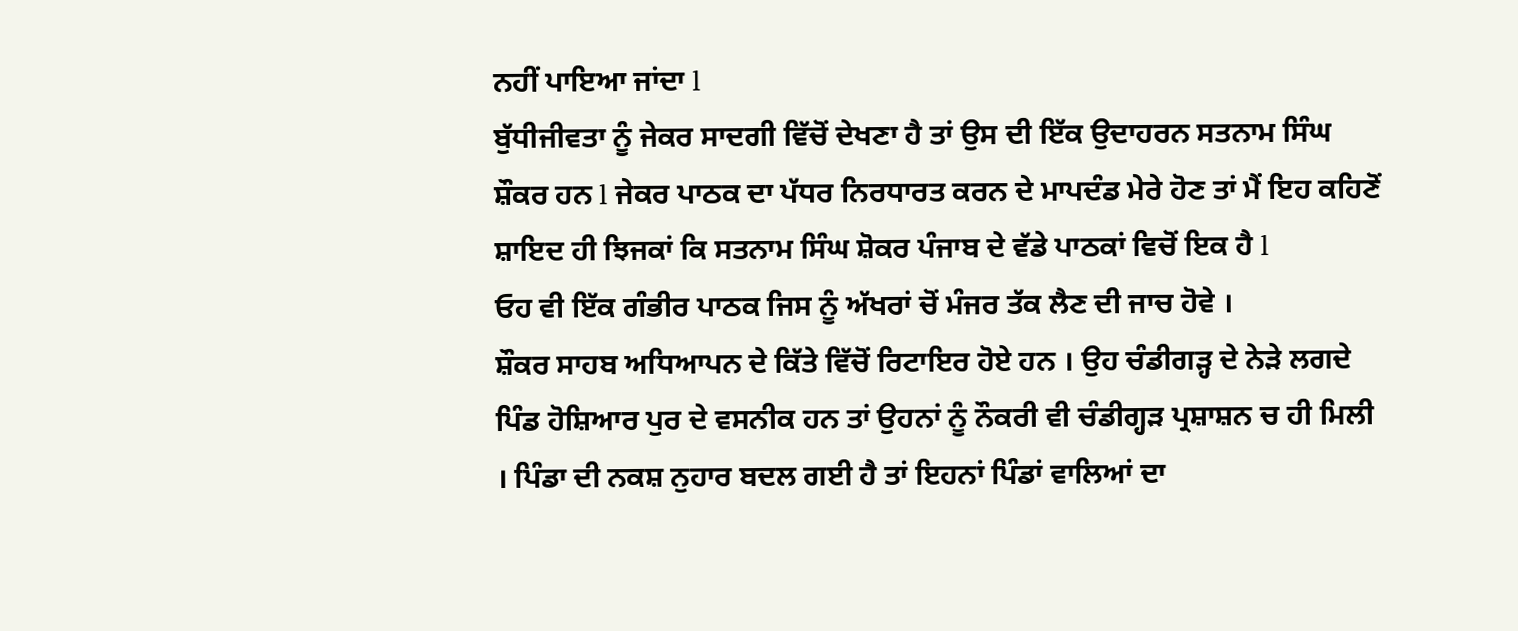ਨਹੀਂ ਪਾਇਆ ਜਾਂਦਾ l
ਬੁੱਧੀਜੀਵਤਾ ਨੂੰ ਜੇਕਰ ਸਾਦਗੀ ਵਿੱਚੋਂ ਦੇਖਣਾ ਹੈ ਤਾਂ ਉਸ ਦੀ ਇੱਕ ਉਦਾਹਰਨ ਸਤਨਾਮ ਸਿੰਘ ਸ਼ੌਕਰ ਹਨ l ਜੇਕਰ ਪਾਠਕ ਦਾ ਪੱਧਰ ਨਿਰਧਾਰਤ ਕਰਨ ਦੇ ਮਾਪਦੰਡ ਮੇਰੇ ਹੋਣ ਤਾਂ ਮੈਂ ਇਹ ਕਹਿਣੋਂ ਸ਼ਾਇਦ ਹੀ ਝਿਜਕਾਂ ਕਿ ਸਤਨਾਮ ਸਿੰਘ ਸ਼ੋਕਰ ਪੰਜਾਬ ਦੇ ਵੱਡੇ ਪਾਠਕਾਂ ਵਿਚੋਂ ਇਕ ਹੈ l
ਓਹ ਵੀ ਇੱਕ ਗੰਭੀਰ ਪਾਠਕ ਜਿਸ ਨੂੰ ਅੱਖਰਾਂ ਚੋਂ ਮੰਜਰ ਤੱਕ ਲੈਣ ਦੀ ਜਾਚ ਹੋਵੇ ।
ਸ਼ੌਕਰ ਸਾਹਬ ਅਧਿਆਪਨ ਦੇ ਕਿੱਤੇ ਵਿੱਚੋਂ ਰਿਟਾਇਰ ਹੋਏ ਹਨ । ਉਹ ਚੰਡੀਗੜ੍ਹ ਦੇ ਨੇੜੇ ਲਗਦੇ ਪਿੰਡ ਹੋਸ਼ਿਆਰ ਪੁਰ ਦੇ ਵਸਨੀਕ ਹਨ ਤਾਂ ਉਹਨਾਂ ਨੂੰ ਨੌਕਰੀ ਵੀ ਚੰਡੀਗ੍ਹੜ ਪ੍ਰਸ਼ਾਸ਼ਨ ਚ ਹੀ ਮਿਲੀ । ਪਿੰਡਾ ਦੀ ਨਕਸ਼ ਨੁਹਾਰ ਬਦਲ ਗਈ ਹੈ ਤਾਂ ਇਹਨਾਂ ਪਿੰਡਾਂ ਵਾਲਿਆਂ ਦਾ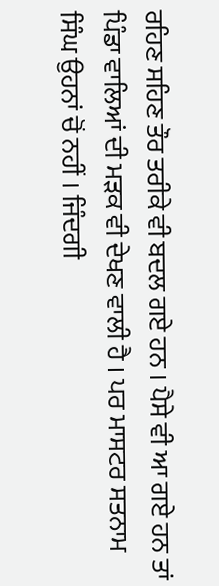ਰਹਿਣ ਸਹਿਣ ਤੌਰ ਤਰੀਕੇ ਵੀ ਬਦਲ ਗਏ ਹਨ । ਪੈਸੇ ਵੀ ਆ ਗਏ ਹਨ ਤਾਂ ਪਿੰਡਾ ਵਾਲਿਆਂ ਦੀ ਮੜਕ ਵੀ ਦੇਖਣ ਵਾਲੀ ਹੈ । ਪਰ ਮਾਸਟਰ ਸਤਨਾਮ ਸਿੰਘ ਉਹਨਾਂ ਚੋਂ ਨਹੀਂ । ਜਿੰਦਗੀ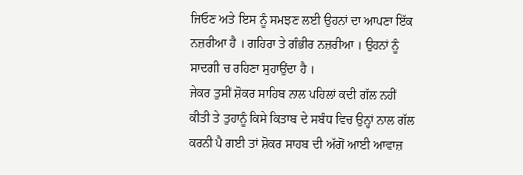ਜਿਓਣ ਅਤੇ ਇਸ ਨੂੰ ਸਮਝਣ ਲਈ ਉਹਨਾਂ ਦਾ ਆਪਣਾ ਇੱਕ ਨਜ਼ਰੀਆ ਹੈ । ਗਹਿਰਾ ਤੇ ਗੰਭੀਰ ਨਜ਼ਰੀਆ । ਉਹਨਾਂ ਨੂੰ ਸਾਦਗੀ ਚ ਰਹਿਣਾ ਸੁਹਾਉਂਦਾ ਹੈ ।
ਜੇਕਰ ਤੁਸੀਂ ਸ਼ੋਕਰ ਸਾਹਿਬ ਨਾਲ ਪਹਿਲਾਂ ਕਦੀ ਗੱਲ ਨਹੀਂ ਕੀਤੀ ਤੇ ਤੁਹਾਨੂੰ ਕਿਸੇ ਕਿਤਾਬ ਦੇ ਸਬੰਧ ਵਿਚ ਉਨ੍ਹਾਂ ਨਾਲ ਗੱਲ ਕਰਨੀ ਪੈ ਗਈ ਤਾਂ ਸ਼ੋਕਰ ਸਾਹਬ ਦੀ ਅੱਗੋਂ ਆਈ ਆਵਾਜ਼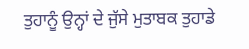ਤੁਹਾਨੂੰ ਉਨ੍ਹਾਂ ਦੇ ਜੁੱਸੇ ਮੁਤਾਬਕ ਤੁਹਾਡੇ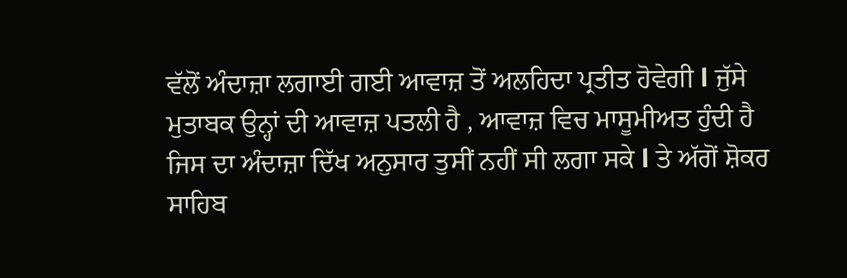ਵੱਲੋਂ ਅੰਦਾਜ਼ਾ ਲਗਾਈ ਗਈ ਆਵਾਜ਼ ਤੋਂ ਅਲਹਿਦਾ ਪ੍ਰਤੀਤ ਹੋਵੇਗੀ l ਜੁੱਸੇ ਮੁਤਾਬਕ ਉਨ੍ਹਾਂ ਦੀ ਆਵਾਜ਼ ਪਤਲੀ ਹੈ , ਆਵਾਜ਼ ਵਿਚ ਮਾਸੂਮੀਅਤ ਹੁੰਦੀ ਹੈ ਜਿਸ ਦਾ ਅੰਦਾਜ਼ਾ ਦਿੱਖ ਅਨੁਸਾਰ ਤੁਸੀਂ ਨਹੀਂ ਸੀ ਲਗਾ ਸਕੇ l ਤੇ ਅੱਗੋਂ ਸ਼ੋਕਰ ਸਾਹਿਬ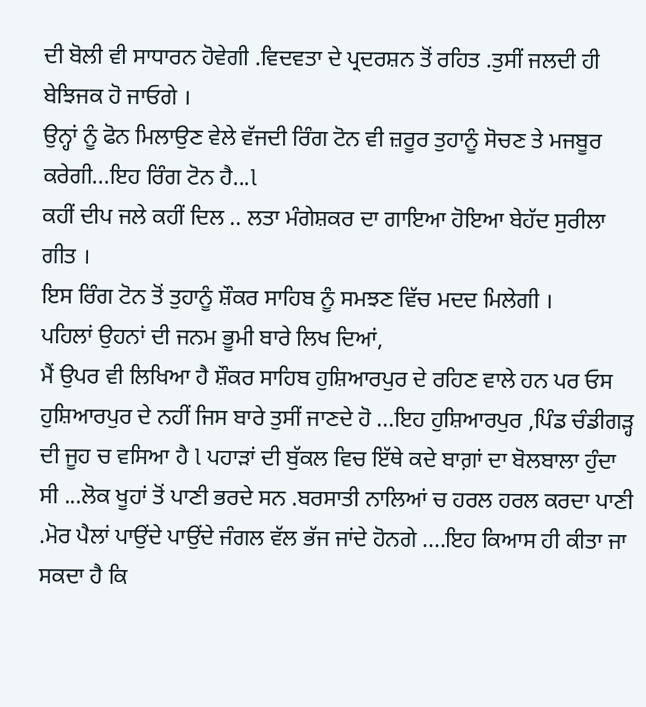ਦੀ ਬੋਲੀ ਵੀ ਸਾਧਾਰਨ ਹੋਵੇਗੀ .ਵਿਦਵਤਾ ਦੇ ਪ੍ਰਦਰਸ਼ਨ ਤੋਂ ਰਹਿਤ .ਤੁਸੀਂ ਜਲਦੀ ਹੀ ਬੇਝਿਜਕ ਹੋ ਜਾਓਗੇ ।
ਉਨ੍ਹਾਂ ਨੂੰ ਫੋਨ ਮਿਲਾਉਣ ਵੇਲੇ ਵੱਜਦੀ ਰਿੰਗ ਟੋਨ ਵੀ ਜ਼ਰੂਰ ਤੁਹਾਨੂੰ ਸੋਚਣ ਤੇ ਮਜਬੂਰ ਕਰੇਗੀ...ਇਹ ਰਿੰਗ ਟੋਨ ਹੈ...l
ਕਹੀਂ ਦੀਪ ਜਲੇ ਕਹੀਂ ਦਿਲ .. ਲਤਾ ਮੰਗੇਸ਼ਕਰ ਦਾ ਗਾਇਆ ਹੋਇਆ ਬੇਹੱਦ ਸੁਰੀਲਾ ਗੀਤ ।
ਇਸ ਰਿੰਗ ਟੋਨ ਤੋਂ ਤੁਹਾਨੂੰ ਸ਼ੌਕਰ ਸਾਹਿਬ ਨੂੰ ਸਮਝਣ ਵਿੱਚ ਮਦਦ ਮਿਲੇਗੀ ।
ਪਹਿਲਾਂ ਉਹਨਾਂ ਦੀ ਜਨਮ ਭੂਮੀ ਬਾਰੇ ਲਿਖ ਦਿਆਂ,
ਮੈਂ ਉਪਰ ਵੀ ਲਿਖਿਆ ਹੈ ਸ਼ੌਕਰ ਸਾਹਿਬ ਹੁਸ਼ਿਆਰਪੁਰ ਦੇ ਰਹਿਣ ਵਾਲੇ ਹਨ ਪਰ ਓਸ ਹੁਸ਼ਿਆਰਪੁਰ ਦੇ ਨਹੀਂ ਜਿਸ ਬਾਰੇ ਤੁਸੀਂ ਜਾਣਦੇ ਹੋ ...ਇਹ ਹੁਸ਼ਿਆਰਪੁਰ ,ਪਿੰਡ ਚੰਡੀਗੜ੍ਹ ਦੀ ਜੂਹ ਚ ਵਸਿਆ ਹੈ l ਪਹਾੜਾਂ ਦੀ ਬੁੱਕਲ ਵਿਚ ਇੱਥੇ ਕਦੇ ਬਾਗ਼ਾਂ ਦਾ ਬੋਲਬਾਲਾ ਹੁੰਦਾ ਸੀ ...ਲੋਕ ਖੂਹਾਂ ਤੋਂ ਪਾਣੀ ਭਰਦੇ ਸਨ .ਬਰਸਾਤੀ ਨਾਲਿਆਂ ਚ ਹਰਲ ਹਰਲ ਕਰਦਾ ਪਾਣੀ .ਮੋਰ ਪੈਲਾਂ ਪਾਉਂਦੇ ਪਾਉਂਦੇ ਜੰਗਲ ਵੱਲ ਭੱਜ ਜਾਂਦੇ ਹੋਨਗੇ ....ਇਹ ਕਿਆਸ ਹੀ ਕੀਤਾ ਜਾ ਸਕਦਾ ਹੈ ਕਿ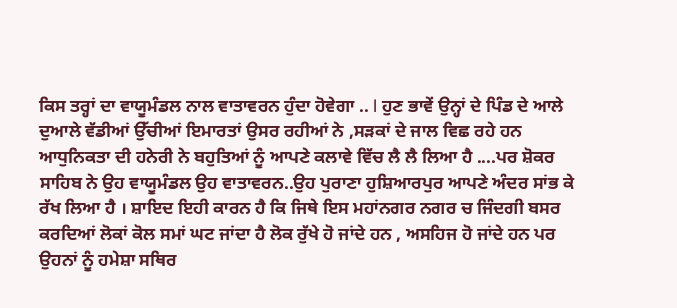ਕਿਸ ਤਰ੍ਹਾਂ ਦਾ ਵਾਯੂਮੰਡਲ ਨਾਲ ਵਾਤਾਵਰਨ ਹੁੰਦਾ ਹੋਵੇਗਾ .. l ਹੁਣ ਭਾਵੇਂ ਉਨ੍ਹਾਂ ਦੇ ਪਿੰਡ ਦੇ ਆਲੇ ਦੁਆਲੇ ਵੱਡੀਆਂ ਉੱਚੀਆਂ ਇਮਾਰਤਾਂ ਉਸਰ ਰਹੀਆਂ ਨੇ ,ਸੜਕਾਂ ਦੇ ਜਾਲ ਵਿਛ ਰਹੇ ਹਨ ਆਧੁਨਿਕਤਾ ਦੀ ਹਨੇਰੀ ਨੇ ਬਹੁਤਿਆਂ ਨੂੰ ਆਪਣੇ ਕਲਾਵੇ ਵਿੱਚ ਲੈ ਲੈ ਲਿਆ ਹੈ ....ਪਰ ਸ਼ੋਕਰ ਸਾਹਿਬ ਨੇ ਉਹ ਵਾਯੂਮੰਡਲ ਉਹ ਵਾਤਾਵਰਨ..ਉਹ ਪੁਰਾਣਾ ਹੁਸ਼ਿਆਰਪੁਰ ਆਪਣੇ ਅੰਦਰ ਸਾਂਭ ਕੇ ਰੱਖ ਲਿਆ ਹੈ । ਸ਼ਾਇਦ ਇਹੀ ਕਾਰਨ ਹੈ ਕਿ ਜਿਥੇ ਇਸ ਮਹਾਂਨਗਰ ਨਗਰ ਚ ਜਿੰਦਗੀ ਬਸਰ ਕਰਦਿਆਂ ਲੋਕਾਂ ਕੋਲ ਸਮਾਂ ਘਟ ਜਾਂਦਾ ਹੈ ਲੋਕ ਰੁੱਖੇ ਹੋ ਜਾਂਦੇ ਹਨ , ਅਸਹਿਜ ਹੋ ਜਾਂਦੇ ਹਨ ਪਰ ਉਹਨਾਂ ਨੂੰ ਹਮੇਸ਼ਾ ਸਥਿਰ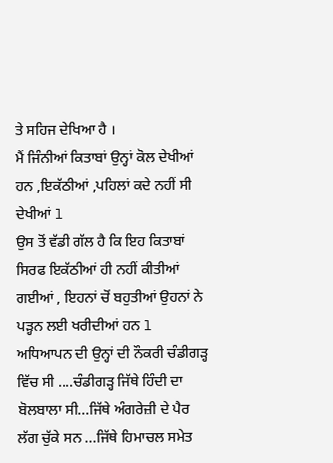ਤੇ ਸਹਿਜ ਦੇਖਿਆ ਹੈ ।
ਮੈਂ ਜਿੰਨੀਆਂ ਕਿਤਾਬਾਂ ਉਨ੍ਹਾਂ ਕੋਲ ਦੇਖੀਆਂ ਹਨ ,ਇਕੱਠੀਆਂ ,ਪਹਿਲਾਂ ਕਦੇ ਨਹੀਂ ਸੀ ਦੇਖੀਆਂ l
ਉਸ ਤੋਂ ਵੱਡੀ ਗੱਲ ਹੈ ਕਿ ਇਹ ਕਿਤਾਬਾਂ ਸਿਰਫ ਇਕੱਠੀਆਂ ਹੀ ਨਹੀਂ ਕੀਤੀਆਂ ਗਈਆਂ , ਇਹਨਾਂ ਚੋਂ ਬਹੁਤੀਆਂ ਉਹਨਾਂ ਨੇ ਪੜ੍ਹਨ ਲਈ ਖਰੀਦੀਆਂ ਹਨ l ਅਧਿਆਪਨ ਦੀ ਉਨ੍ਹਾਂ ਦੀ ਨੌਕਰੀ ਚੰਡੀਗਡ਼੍ਹ ਵਿੱਚ ਸੀ ....ਚੰਡੀਗੜ੍ਹ ਜਿੱਥੇ ਹਿੰਦੀ ਦਾ ਬੋਲਬਾਲਾ ਸੀ...ਜਿੱਥੇ ਅੰਗਰੇਜ਼ੀ ਦੇ ਪੈਰ ਲੱਗ ਚੁੱਕੇ ਸਨ ...ਜਿੱਥੇ ਹਿਮਾਚਲ ਸਮੇਤ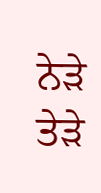ਨੇੜੇ ਤੇੜੇ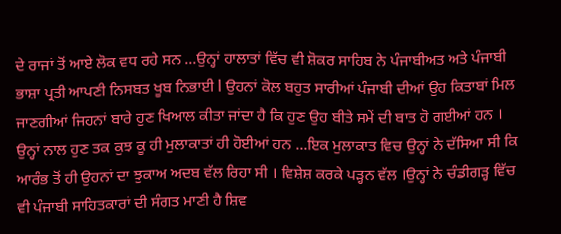ਦੇ ਰਾਜਾਂ ਤੋਂ ਆਏ ਲੋਕ ਵਧ ਰਹੇ ਸਨ ...ਉਨ੍ਹਾਂ ਹਾਲਾਤਾਂ ਵਿੱਚ ਵੀ ਸ਼ੋਕਰ ਸਾਹਿਬ ਨੇ ਪੰਜਾਬੀਅਤ ਅਤੇ ਪੰਜਾਬੀ ਭਾਸ਼ਾ ਪ੍ਰਤੀ ਆਪਣੀ ਨਿਸਬਤ ਖੂਬ ਨਿਭਾਈ l ਉਹਨਾਂ ਕੋਲ ਬਹੁਤ ਸਾਰੀਆਂ ਪੰਜਾਬੀ ਦੀਆਂ ਉਹ ਕਿਤਾਬਾਂ ਮਿਲ ਜਾਣਗੀਆਂ ਜਿਹਨਾਂ ਬਾਰੇ ਹੁਣ ਖਿਆਲ ਕੀਤਾ ਜਾਂਦਾ ਹੈ ਕਿ ਹੁਣ ਉਹ ਬੀਤੇ ਸਮੇਂ ਦੀ ਬਾਤ ਹੋ ਗਈਆਂ ਹਨ ।
ਉਨ੍ਹਾਂ ਨਾਲ ਹੁਣ ਤਕ ਕੁਝ ਕੂ ਹੀ ਮੁਲਾਕਾਤਾਂ ਹੀ ਹੋਈਆਂ ਹਨ ...ਇਕ ਮੁਲਾਕਾਤ ਵਿਚ ਉਨ੍ਹਾਂ ਨੇ ਦੱਸਿਆ ਸੀ ਕਿ ਆਰੰਭ ਤੋਂ ਹੀ ਉਹਨਾਂ ਦਾ ਝੁਕਾਅ ਅਦਬ ਵੱਲ ਰਿਹਾ ਸੀ । ਵਿਸ਼ੇਸ਼ ਕਰਕੇ ਪੜ੍ਹਨ ਵੱਲ ।ਉਨ੍ਹਾਂ ਨੇ ਚੰਡੀਗਡ਼੍ਹ ਵਿੱਚ ਵੀ ਪੰਜਾਬੀ ਸਾਹਿਤਕਾਰਾਂ ਦੀ ਸੰਗਤ ਮਾਣੀ ਹੈ ਸ਼ਿਵ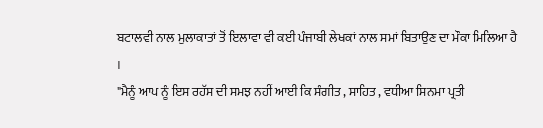ਬਟਾਲਵੀ ਨਾਲ ਮੁਲਾਕਾਤਾਂ ਤੋਂ ਇਲਾਵਾ ਵੀ ਕਈ ਪੰਜਾਬੀ ਲੇਖਕਾਂ ਨਾਲ ਸਮਾਂ ਬਿਤਾਉਣ ਦਾ ਮੌਕਾ ਮਿਲਿਆ ਹੈ ।
"ਮੈਨੂੰ ਆਪ ਨੂੰ ਇਸ ਰਹੱਸ ਦੀ ਸਮਝ ਨਹੀਂ ਆਈ ਕਿ ਸੰਗੀਤ , ਸਾਹਿਤ , ਵਧੀਆ ਸਿਨਮਾ ਪ੍ਰਤੀ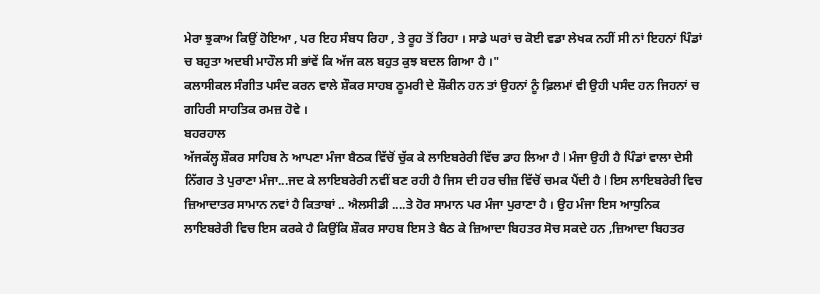ਮੇਰਾ ਝੁਕਾਅ ਕਿਉਂ ਹੋਇਆ , ਪਰ ਇਹ ਸੰਬਧ ਰਿਹਾ , ਤੇ ਰੂਹ ਤੋਂ ਰਿਹਾ । ਸਾਡੇ ਘਰਾਂ ਚ ਕੋਈ ਵਡਾ ਲੇਖਕ ਨਹੀਂ ਸੀ ਨਾਂ ਇਹਨਾਂ ਪਿੰਡਾਂ ਚ ਬਹੁਤਾ ਅਦਬੀ ਮਾਹੌਲ ਸੀ ਭਾਂਵੇਂ ਕਿ ਅੱਜ ਕਲ ਬਹੁਤ ਕੁਝ ਬਦਲ ਗਿਆ ਹੈ ।"
ਕਲਾਸੀਕਲ ਸੰਗੀਤ ਪਸੰਦ ਕਰਨ ਵਾਲੇ ਸ਼ੌਕਰ ਸਾਹਬ ਠੂਮਰੀ ਦੇ ਸ਼ੌਕੀਨ ਹਨ ਤਾਂ ਉਹਨਾਂ ਨੂੰ ਫ਼ਿਲਮਾਂ ਵੀ ਉਹੀ ਪਸੰਦ ਹਨ ਜਿਹਨਾਂ ਚ ਗਹਿਰੀ ਸਾਹਤਿਕ ਰਮਜ਼ ਹੋਵੇ ।
ਬਹਰਹਾਲ
ਅੱਜਕੱਲ੍ਹ ਸ਼ੌਕਰ ਸਾਹਿਬ ਨੇ ਆਪਣਾ ਮੰਜਾ ਬੈਠਕ ਵਿੱਚੋਂ ਚੁੱਕ ਕੇ ਲਾਇਬਰੇਰੀ ਵਿੱਚ ਡਾਹ ਲਿਆ ਹੈ l ਮੰਜਾ ਉਹੀ ਹੈ ਪਿੰਡਾਂ ਵਾਲਾ ਦੇਸੀ ਨਿੱਗਰ ਤੇ ਪੁਰਾਣਾ ਮੰਜਾ...ਜਦ ਕੇ ਲਾਇਬਰੇਰੀ ਨਵੀਂ ਬਣ ਰਹੀ ਹੈ ਜਿਸ ਦੀ ਹਰ ਚੀਜ਼ ਵਿੱਚੋਂ ਚਮਕ ਪੈਂਦੀ ਹੈ l ਇਸ ਲਾਇਬਰੇਰੀ ਵਿਚ ਜ਼ਿਆਦਾਤਰ ਸਾਮਾਨ ਨਵਾਂ ਹੈ ਕਿਤਾਬਾਂ .. ਐਲਸੀਡੀ ....ਤੇ ਹੋਰ ਸਾਮਾਨ ਪਰ ਮੰਜਾ ਪੁਰਾਣਾ ਹੈ । ਉਹ ਮੰਜਾ ਇਸ ਆਧੁਨਿਕ ਲਾਇਬਰੇਰੀ ਵਿਚ ਇਸ ਕਰਕੇ ਹੈ ਕਿਉਂਕਿ ਸ਼ੌਕਰ ਸਾਹਬ ਇਸ ਤੇ ਬੈਠ ਕੇ ਜ਼ਿਆਦਾ ਬਿਹਤਰ ਸੋਚ ਸਕਦੇ ਹਨ ,ਜ਼ਿਆਦਾ ਬਿਹਤਰ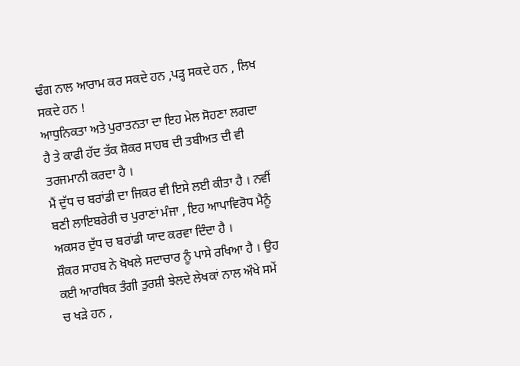ਢੰਗ ਨਾਲ ਆਰਾਮ ਕਰ ਸਕਦੇ ਹਨ ,ਪੜ੍ਹ ਸਕਦੇ ਹਨ , ਲਿਖ ਸਕਦੇ ਹਨ !
ਆਧੁਨਿਕਤਾ ਅਤੇ ਪੁਰਾਤਨਤਾ ਦਾ ਇਹ ਮੇਲ ਸੋਹਣਾ ਲਗਦਾ ਹੈ ਤੇ ਕਾਫੀ ਹੱਦ ਤੱਕ ਸ਼ੋਕਰ ਸਾਹਬ ਦੀ ਤਬੀਅਤ ਦੀ ਵੀ ਤਰਜਮਾਨੀ ਕਰਦਾ ਹੈ ।
ਮੈਂ ਦੁੱਧ ਚ ਬਰਾਂਡੀ ਦਾ ਜਿਕਰ ਵੀ ਇਸੇ ਲਈ ਕੀਤਾ ਹੈ । ਨਵੀਂ ਬਣੀ ਲਾਇਬਰੇਰੀ ਚ ਪੁਰਾਣਾਂ ਮੰਜਾ , ਇਹ ਆਪਾਵਿਰੋਧ ਮੈਨੂੰ ਅਕਸਰ ਦੁੱਧ ਚ ਬਰਾਂਡੀ ਯਾਦ ਕਰਵਾ ਦਿੰਦਾ ਹੈ ।
ਸ਼ੌਕਰ ਸਾਹਬ ਨੇ ਖੋਖਲੇ ਸਦਾਚਾਰ ਨੂੰ ਪਾਸੇ ਰਖਿਆ ਹੈ । ਉਹ ਕਈ ਆਰਥਿਕ ਤੰਗੀ ਤੁਰਸ਼ੀ ਝੇਲਦੇ ਲੇਖਕਾਂ ਨਾਲ ਔਖੇ ਸਮੇਂ ਚ ਖੜੇ ਹਨ ,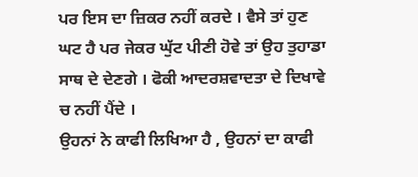ਪਰ ਇਸ ਦਾ ਜ਼ਿਕਰ ਨਹੀਂ ਕਰਦੇ । ਵੈਸੇ ਤਾਂ ਹੁਣ ਘਟ ਹੈ ਪਰ ਜੇਕਰ ਘੁੱਟ ਪੀਣੀ ਹੋਵੇ ਤਾਂ ਉਹ ਤੁਹਾਡਾ ਸਾਥ ਦੇ ਦੇਣਗੇ । ਫੋਕੀ ਆਦਰਸ਼ਵਾਦਤਾ ਦੇ ਦਿਖਾਵੇ ਚ ਨਹੀਂ ਪੈਂਦੇ ।
ਉਹਨਾਂ ਨੇ ਕਾਫੀ ਲਿਖਿਆ ਹੈ , ਉਹਨਾਂ ਦਾ ਕਾਫੀ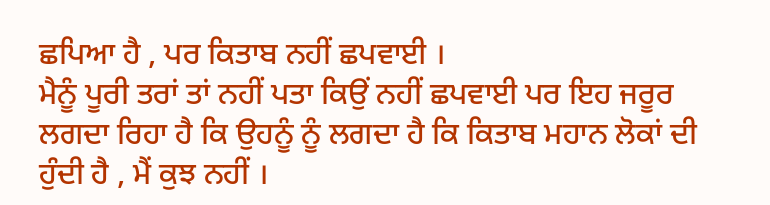ਛਪਿਆ ਹੈ , ਪਰ ਕਿਤਾਬ ਨਹੀਂ ਛਪਵਾਈ ।
ਮੈਨੂੰ ਪੂਰੀ ਤਰਾਂ ਤਾਂ ਨਹੀਂ ਪਤਾ ਕਿਉਂ ਨਹੀਂ ਛਪਵਾਈ ਪਰ ਇਹ ਜਰੂਰ ਲਗਦਾ ਰਿਹਾ ਹੈ ਕਿ ਉਹਨੂੰ ਨੂੰ ਲਗਦਾ ਹੈ ਕਿ ਕਿਤਾਬ ਮਹਾਨ ਲੋਕਾਂ ਦੀ ਹੁੰਦੀ ਹੈ , ਮੈਂ ਕੁਝ ਨਹੀਂ ।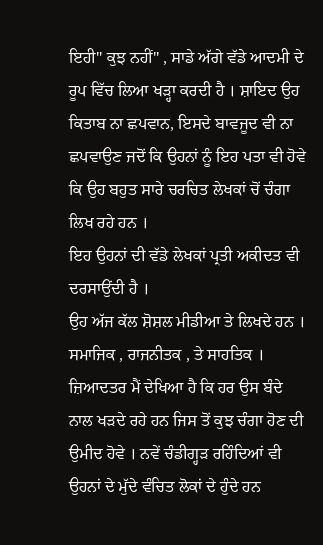ਇਹੀ" ਕੁਝ ਨਹੀਂ" , ਸਾਡੇ ਅੱਗੇ ਵੱਡੇ ਆਦਮੀ ਦੇ ਰੂਪ ਵਿੱਚ ਲਿਆ ਖੜ੍ਹਾ ਕਰਦੀ ਹੈ । ਸ਼ਾਇਦ ਉਹ ਕਿਤਾਬ ਨਾ ਛਪਵਾਨ, ਇਸਦੇ ਬਾਵਜੂਦ ਵੀ ਨਾ ਛਪਵਾਉਣ ਜਦੋਂ ਕਿ ਉਹਨਾਂ ਨੂੰ ਇਹ ਪਤਾ ਵੀ ਹੋਵੇ ਕਿ ਉਹ ਬਹੁਤ ਸਾਰੇ ਚਰਚਿਤ ਲੇਖਕਾਂ ਚੋਂ ਚੰਗਾ ਲਿਖ ਰਹੇ ਹਨ ।
ਇਹ ਉਹਨਾਂ ਦੀ ਵੱਡੇ ਲੇਖਕਾਂ ਪ੍ਰਤੀ ਅਕੀਦਤ ਵੀ ਦਰਸਾਉਂਦੀ ਹੈ ।
ਉਹ ਅੱਜ ਕੱਲ ਸ਼ੋਸ਼ਲ ਮੀਡੀਆ ਤੇ ਲਿਖਦੇ ਹਨ । ਸਮਾਜਿਕ , ਰਾਜਨੀਤਕ , ਤੇ ਸਾਹਤਿਕ । ਜ਼ਿਆਦਤਰ ਮੈਂ ਦੇਖਿਆ ਹੈ ਕਿ ਹਰ ਉਸ ਬੰਦੇ ਨਾਲ ਖੜਦੇ ਰਹੇ ਹਨ ਜਿਸ ਤੋਂ ਕੁਝ ਚੰਗਾ ਹੋਣ ਦੀ ਉਮੀਦ ਹੋਵੇ । ਨਵੇਂ ਚੰਡੀਗ੍ਹੜ ਰਹਿੰਦਿਆਂ ਵੀ ਉਹਨਾਂ ਦੇ ਮੁੱਦੇ ਵੰਚਿਤ ਲੋਕਾਂ ਦੇ ਹੁੰਦੇ ਹਨ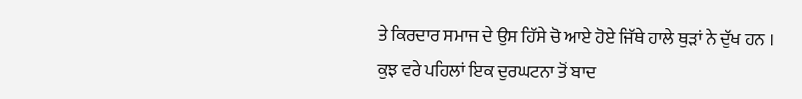ਤੇ ਕਿਰਦਾਰ ਸਮਾਜ ਦੇ ਉਸ ਹਿੱਸੇ ਚੋ ਆਏ ਹੋਏ ਜਿੱਥੇ ਹਾਲੇ ਥੁੜਾਂ ਨੇ ਦੁੱਖ ਹਨ ।
ਕੁਝ ਵਰੇ ਪਹਿਲਾਂ ਇਕ ਦੁਰਘਟਨਾ ਤੋਂ ਬਾਦ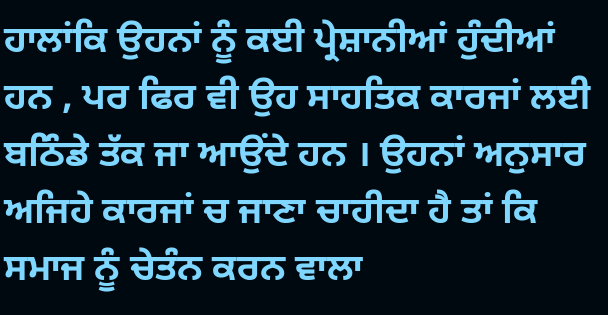ਹਾਲਾਂਕਿ ਉਹਨਾਂ ਨੂੰ ਕਈ ਪ੍ਰੇਸ਼ਾਨੀਆਂ ਹੁੰਦੀਆਂ ਹਨ , ਪਰ ਫਿਰ ਵੀ ਉਹ ਸਾਹਤਿਕ ਕਾਰਜਾਂ ਲਈ ਬਠਿੰਡੇ ਤੱਕ ਜਾ ਆਉਂਦੇ ਹਨ । ਉਹਨਾਂ ਅਨੁਸਾਰ ਅਜਿਹੇ ਕਾਰਜਾਂ ਚ ਜਾਣਾ ਚਾਹੀਦਾ ਹੈ ਤਾਂ ਕਿ ਸਮਾਜ ਨੂੰ ਚੇਤੰਨ ਕਰਨ ਵਾਲਾ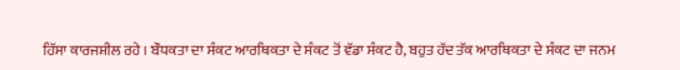ਹਿੱਸਾ ਕਾਰਜਸ਼ੀਲ ਰਹੇ । ਬੌਧਕਤਾ ਦਾ ਸੰਕਟ ਆਰਥਿਕਤਾ ਦੇ ਸੰਕਟ ਤੋਂ ਵੱਡਾ ਸੰਕਟ ਹੈ, ਬਹੁਤ ਹੱਦ ਤੱਕ ਆਰਥਿਕਤਾ ਦੇ ਸੰਕਟ ਦਾ ਜਨਮ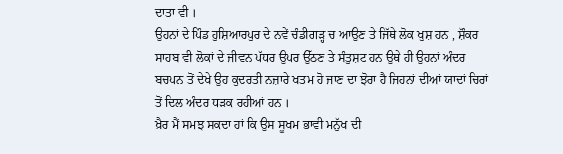ਦਾਤਾ ਵੀ ।
ਉਹਨਾਂ ਦੇ ਪਿੰਡ ਹੁਸ਼ਿਆਰਪੁਰ ਦੇ ਨਵੇਂ ਚੰਡੀਗੜ੍ਹ ਚ ਆਉਣ ਤੇ ਜਿੱਥੇ ਲੋਕ ਖੁਸ਼ ਹਨ , ਸ਼ੌਕਰ ਸਾਹਬ ਵੀ ਲੋਕਾਂ ਦੇ ਜੀਵਨ ਪੱਧਰ ਉਪਰ ਉੱਠਣ ਤੇ ਸੰਤੁਸ਼ਟ ਹਨ ਉਥੇ ਹੀ ਉਹਨਾਂ ਅੰਦਰ ਬਚਪਨ ਤੋਂ ਦੇਖੇ ਉਹ ਕੁਦਰਤੀ ਨਜ਼ਾਰੇ ਖਤਮ ਹੋ ਜਾਣ ਦਾ ਝੋਰਾ ਹੈ ਜਿਹਨਾਂ ਦੀਆਂ ਯਾਦਾਂ ਚਿਰਾਂ ਤੋਂ ਦਿਲ ਅੰਦਰ ਧੜਕ ਰਹੀਆਂ ਹਨ ।
ਖ਼ੈਰ ਮੈਂ ਸਮਝ ਸਕਦਾ ਹਾਂ ਕਿ ਉਸ ਸੂਖਮ ਭਾਵੀ ਮਨੁੱਖ ਦੀ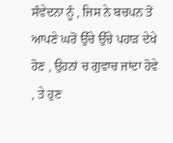ਸੰਵੇਦਨਾ ਨੂੰ , ਜਿਸ ਨੇ ਬਚਪਨ ਤੋਂ ਆਪਣੇ ਘਰੋਂ ਉੱਚੇ ਉੱਚੇ ਪਹਾੜ ਦੇਖੇ ਹੋਣ , ਉਹਨਾਂ ਚ ਗੁਵਾਚ ਜਾਂਦਾ ਹੋਵੇ , ਤੇ ਹੁਣ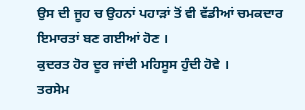ਉਸ ਦੀ ਜੂਹ ਚ ਉਹਨਾਂ ਪਹਾੜਾਂ ਤੋਂ ਵੀ ਵੱਡੀਆਂ ਚਮਕਦਾਰ ਇਮਾਰਤਾਂ ਬਣ ਗਈਆਂ ਹੋਣ ।
ਕੁਦਰਤ ਹੋਰ ਦੂਰ ਜਾਂਦੀ ਮਹਿਸੂਸ ਹੁੰਦੀ ਹੋਵੇ ।
ਤਰਸੇਮ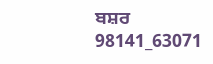ਬਸ਼ਰ
98141_63071